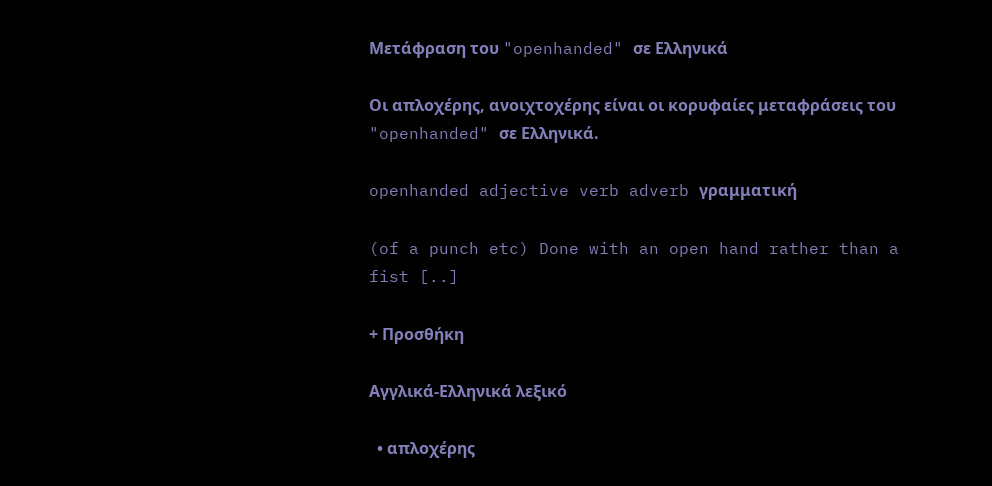Μετάφραση του "openhanded" σε Ελληνικά

Οι απλοχέρης, ανοιχτοχέρης είναι οι κορυφαίες μεταφράσεις του "openhanded" σε Ελληνικά.

openhanded adjective verb adverb γραμματική

(of a punch etc) Done with an open hand rather than a fist [..]

+ Προσθήκη

Αγγλικά-Ελληνικά λεξικό

  • απλοχέρης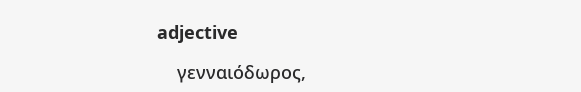adjective

    γενναιόδωρος,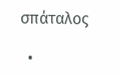σπάταλος

  •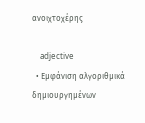ανοιχτοχέρης

    adjective
  • Εμφάνιση αλγοριθμικά δημιουργημένων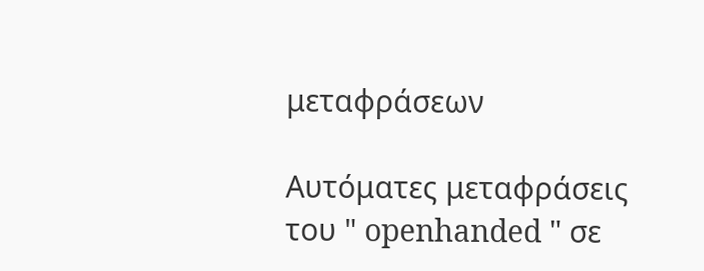μεταφράσεων

Αυτόματες μεταφράσεις του " openhanded " σε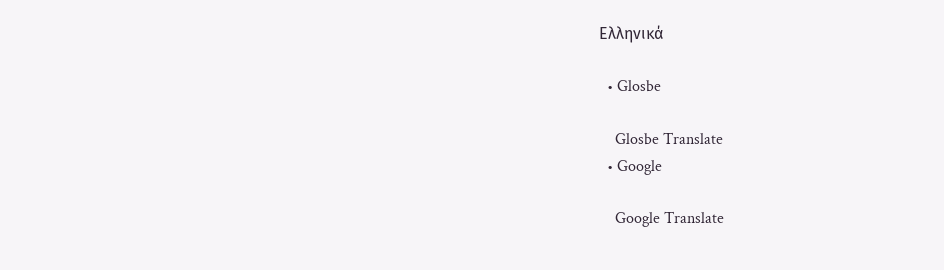Ελληνικά

  • Glosbe

    Glosbe Translate
  • Google

    Google Translate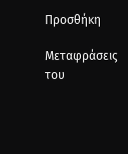Προσθήκη

Μεταφράσεις του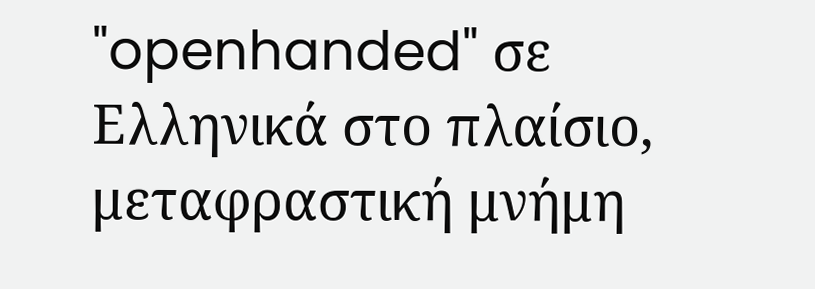"openhanded" σε Ελληνικά στο πλαίσιο, μεταφραστική μνήμη